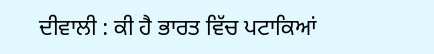ਦੀਵਾਲੀ : ਕੀ ਹੈ ਭਾਰਤ ਵਿੱਚ ਪਟਾਕਿਆਂ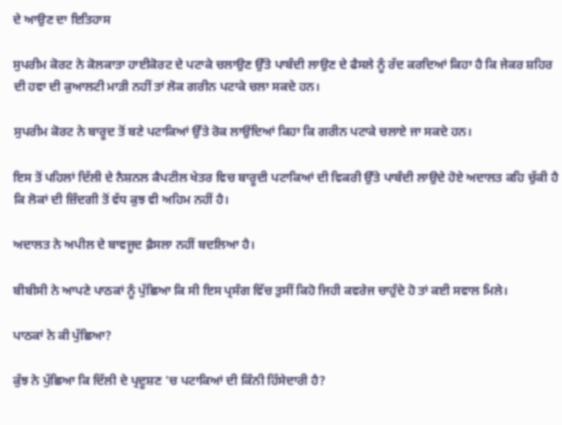ਦੇ ਆਉਣ ਦਾ ਇਤਿਹਾਸ

ਸੁਪਰੀਮ ਕੋਰਟ ਨੇ ਕੋਲਕਾਤਾ ਹਾਈਕੋਰਟ ਦੇ ਪਟਾਕੇ ਚਲਾਉਣ ਉੱਤੇ ਪਾਬੰਦੀ ਲਾਉਣ ਦੇ ਫੈਸਲੇ ਨੂੰ ਰੱਦ ਕਰਦਿਆਂ ਕਿਹਾ ਹੈ ਕਿ ਜੇਕਰ ਸ਼ਹਿਰ ਦੀ ਹਵਾ ਦੀ ਕੁਆਲਟੀ ਮਾੜੀ ਨਹੀਂ ਤਾਂ ਲੋਕ ਗਰੀਨ ਪਟਾਕੇ ਚਲਾ ਸਕਦੇ ਹਨ।

ਸੁਪਰੀਮ ਕੋਰਟ ਨੇ ਬਾਰੂਦ ਤੋਂ ਬਣੇ ਪਟਾਕਿਆਂ ਉੱਤੇ ਰੋਕ ਲਾਉਂਦਿਆਂ ਕਿਹਾ ਕਿ ਗਰੀਨ ਪਟਾਕੇ ਚਲਾਏ ਜਾ ਸਕਦੇ ਹਨ।

ਇਸ ਤੋਂ ਪਹਿਲਾਂ ਦਿੱਲੀ ਦੇ ਨੈਸ਼ਨਲ ਕੈਪਟੀਲ ਖੇਤਰ ਵਿਚ ਬਾਰੂਦੀ ਪਟਾਕਿਆਂ ਦੀ ਵਿਕਰੀ ਉੱਤੇ ਪਾਬੰਦੀ ਲਾਉਦੇ ਹੋਏ ਅਦਾਲਤ ਕਹਿ ਚੁੱਕੀ ਹੈ ਕਿ ਲੋਕਾਂ ਦੀ ਜ਼ਿੰਦਗੀ ਤੋਂ ਵੱਧ ਕੁਝ ਵੀ ਅਹਿਮ ਨਹੀਂ ਹੈ।

ਅਦਾਲਤ ਨੇ ਅਪੀਲ ਦੇ ਬਾਵਜੂਦ ਫ਼ੈਸਲਾ ਨਹੀਂ ਬਦਲਿਆ ਹੈ।

ਬੀਬੀਸੀ ਨੇ ਆਪਣੇ ਪਾਠਕਾਂ ਨੂੰ ਪੁੱਛਿਆ ਕਿ ਸੀ ਇਸ ਪ੍ਰਸੰਗ ਵਿੱਚ ਤੁਸੀਂ ਕਿਹੋ ਜਿਹੀ ਕਵਰੇਜ ਚਾਹੁੰਦੇ ਹੋ ਤਾਂ ਕਈ ਸਵਾਲ ਮਿਲੇ।

ਪਾਠਕਾਂ ਨੇ ਕੀ ਪੁੱਛਿਆ?

ਕੁੱਝ ਨੇ ਪੁੱਛਿਆ ਕਿ ਦਿੱਲੀ ਦੇ ਪ੍ਰਦੂਸ਼ਣ 'ਚ ਪਟਾਕਿਆਂ ਦੀ ਕਿੰਨੀ ਹਿੱਸੇਦਾਰੀ ਹੈ?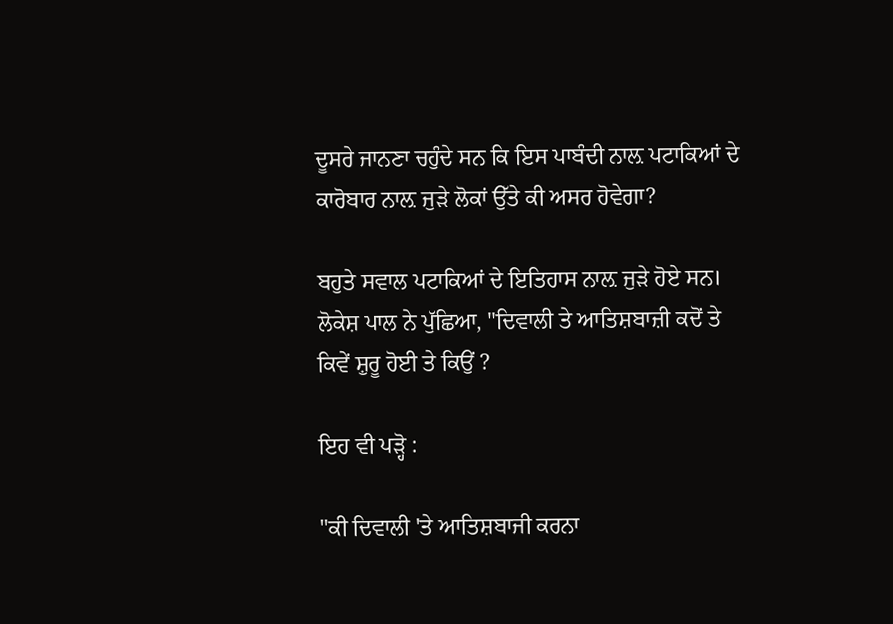ਦੂਸਰੇ ਜਾਨਣਾ ਚਹੁੰਦੇ ਸਨ ਕਿ ਇਸ ਪਾਬੰਦੀ ਨਾਲ਼ ਪਟਾਕਿਆਂ ਦੇ ਕਾਰੋਬਾਰ ਨਾਲ਼ ਜੁੜੇ ਲੋਕਾਂ ਉੱਤੇ ਕੀ ਅਸਰ ਹੋਵੇਗਾ?

ਬਹੁਤੇ ਸਵਾਲ ਪਟਾਕਿਆਂ ਦੇ ਇਤਿਹਾਸ ਨਾਲ਼ ਜੁੜੇ ਹੋਏ ਸਨ। ਲੋਕੇਸ਼ ਪਾਲ ਨੇ ਪੁੱਛਿਆ, "ਦਿਵਾਲੀ ਤੇ ਆਤਿਸ਼ਬਾਜ਼ੀ ਕਦੋਂ ਤੇ ਕਿਵੇਂ ਸ਼ੁਰੂ ਹੋਈ ਤੇ ਕਿਉਂ ?

ਇਹ ਵੀ ਪੜ੍ਹੋ :

"ਕੀ ਦਿਵਾਲੀ 'ਤੇ ਆਤਿਸ਼ਬਾਜੀ ਕਰਨਾ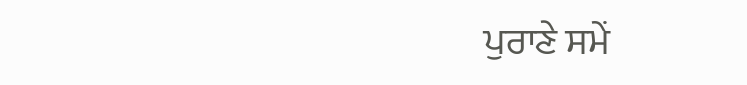ਪੁਰਾਣੇ ਸਮੇਂ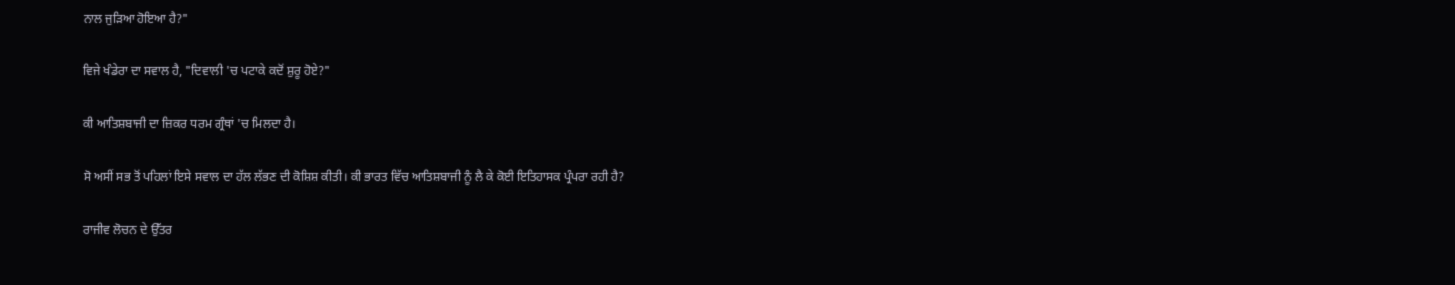ਨਾਲ ਜੁੜਿਆ ਹੋਇਆ ਹੈ?"

ਵਿਜੇ ਖੰਡੇਰਾ ਦਾ ਸਵਾਲ ਹੈ, "ਦਿਵਾਲੀ 'ਚ ਪਟਾਕੇ ਕਦੋਂ ਸ਼ੁਰੂ ਹੋਏ?"

ਕੀ ਆਤਿਸ਼ਬਾਜੀ ਦਾ ਜ਼ਿਕਰ ਧਰਮ ਗ੍ਰੰਥਾਂ 'ਚ ਮਿਲਦਾ ਹੈ।

ਸੋ ਅਸੀਂ ਸਭ ਤੋਂ ਪਹਿਲਾਂ ਇਸੇ ਸਵਾਲ ਦਾ ਹੱਲ ਲੱਭਣ ਦੀ ਕੋਸ਼ਿਸ਼ ਕੀਤੀ। ਕੀ ਭਾਰਤ ਵਿੱਚ ਆਤਿਸ਼ਬਾਜੀ ਨੂੰ ਲੈ ਕੇ ਕੋਈ ਇਤਿਹਾਸਕ ਪ੍ਰੰਪਰਾ ਰਹੀ ਹੈ?

ਰਾਜੀਵ ਲੋਚਨ ਦੇ ਉੱਤਰ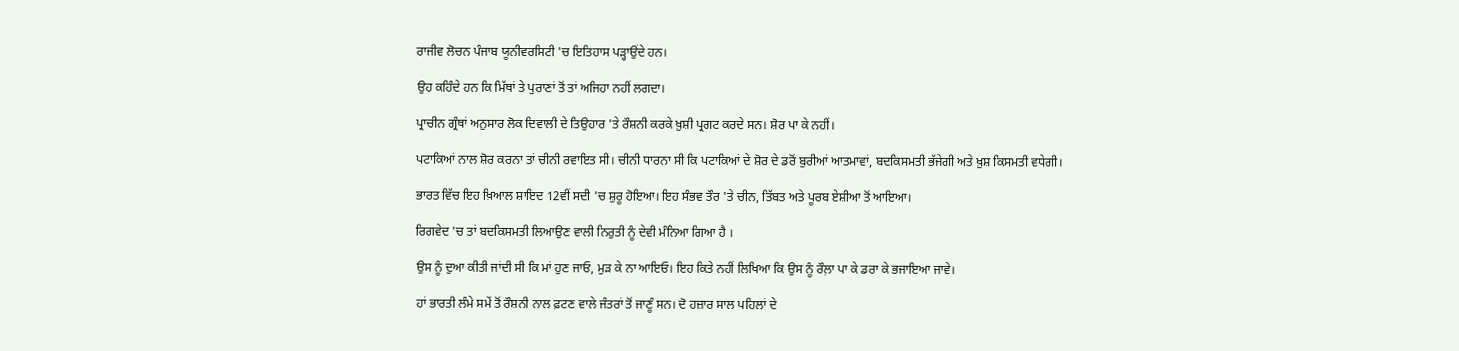ਰਾਜੀਵ ਲੋਚਨ ਪੰਜਾਬ ਯੂਨੀਵਰਸਿਟੀ 'ਚ ਇਤਿਹਾਸ ਪੜ੍ਹਾਉਂਦੇ ਹਨ।

ਉਹ ਕਹਿੰਦੇ ਹਨ ਕਿ ਮਿੱਥਾਂ ਤੇ ਪੁਰਾਣਾਂ ਤੋਂ ਤਾਂ ਅਜਿਹਾ ਨਹੀਂ ਲਗਦਾ।

ਪ੍ਰਾਚੀਨ ਗ੍ਰੰਥਾਂ ਅਨੁਸਾਰ ਲੋਕ ਦਿਵਾਲੀ ਦੇ ਤਿਉਹਾਰ 'ਤੇ ਰੌਸ਼ਨੀ ਕਰਕੇ ਖ਼ੁਸ਼ੀ ਪ੍ਰਗਟ ਕਰਦੇ ਸਨ। ਸ਼ੋਰ ਪਾ ਕੇ ਨਹੀਂ।

ਪਟਾਕਿਆਂ ਨਾਲ ਸ਼ੋਰ ਕਰਨਾ ਤਾਂ ਚੀਨੀ ਰਵਾਇਤ ਸੀ। ਚੀਨੀ ਧਾਰਨਾ ਸੀ ਕਿ ਪਟਾਕਿਆਂ ਦੇ ਸ਼ੋਰ ਦੇ ਡਰੋਂ ਬੁਰੀਆਂ ਆਤਮਾਵਾਂ, ਬਦਕਿਸਮਤੀ ਭੱਜੇਗੀ ਅਤੇ ਖ਼ੁਸ਼ ਕਿਸਮਤੀ ਵਧੇਗੀ।

ਭਾਰਤ ਵਿੱਚ ਇਹ ਖ਼ਿਆਲ ਸ਼ਾਇਦ 12ਵੀਂ ਸਦੀ 'ਚ ਸ਼ੁਰੂ ਹੋਇਆ। ਇਹ ਸੰਭਵ ਤੌਰ 'ਤੇ ਚੀਨ, ਤਿੱਬਤ ਅਤੇ ਪੂਰਬ ਏਸ਼ੀਆ ਤੋਂ ਆਇਆ।

ਰਿਗਵੇਦ 'ਚ ਤਾਂ ਬਦਕਿਸਮਤੀ ਲਿਆਉਣ ਵਾਲੀ ਨਿਰੁਤੀ ਨੂੰ ਦੇਵੀ ਮੰਨਿਆ ਗਿਆ ਹੈ ।

ਉਸ ਨੂੰ ਦੁਆ ਕੀਤੀ ਜਾਂਦੀ ਸੀ ਕਿ ਮਾਂ ਹੁਣ ਜਾਓ, ਮੁੜ ਕੇ ਨਾ ਆਇਓ। ਇਹ ਕਿਤੇ ਨਹੀਂ ਲਿਖਿਆ ਕਿ ਉਸ ਨੂੰ ਰੌਲ਼ਾ ਪਾ ਕੇ ਡਰਾ ਕੇ ਭਜਾਇਆ ਜਾਵੇ।

ਹਾਂ ਭਾਰਤੀ ਲੰਮੇ ਸਮੇਂ ਤੋਂ ਰੌਸ਼ਨੀ ਨਾਲ ਫ਼ਟਣ ਵਾਲੇ ਜੰਤਰਾਂ ਤੋਂ ਜਾਣੂੰ ਸਨ। ਦੋ ਹਜ਼ਾਰ ਸਾਲ ਪਹਿਲਾਂ ਦੇ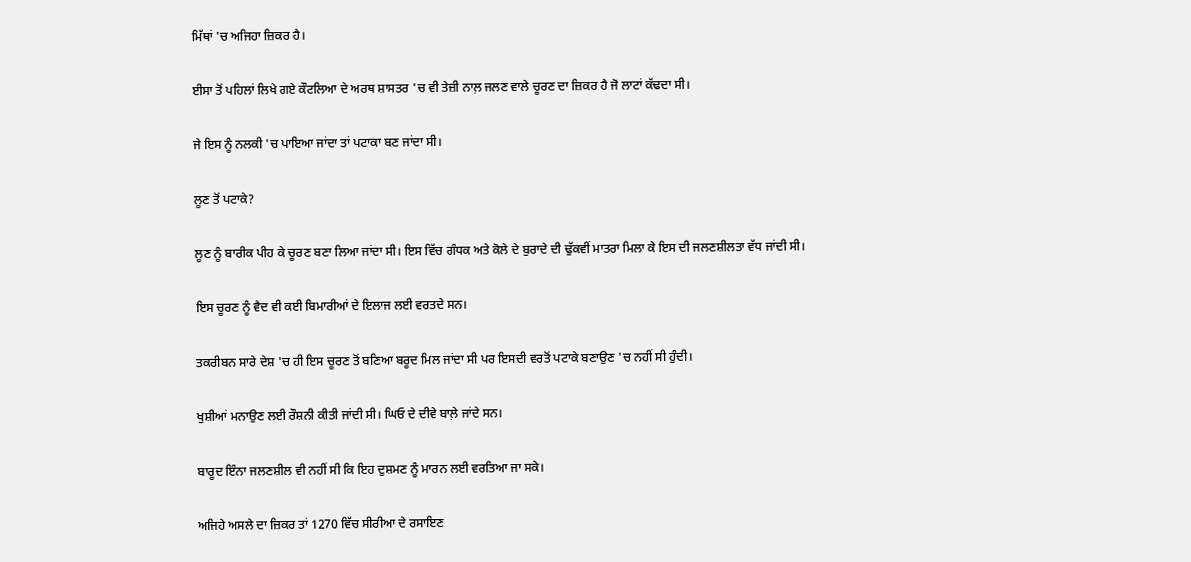ਮਿੱਥਾਂ 'ਚ ਅਜਿਹਾ ਜ਼ਿਕਰ ਹੈ।

ਈਸਾ ਤੋਂ ਪਹਿਲਾਂ ਲਿਖੇ ਗਏ ਕੌਟਲਿਆ ਦੇ ਅਰਥ ਸ਼ਾਸਤਰ 'ਚ ਵੀ ਤੇਜ਼ੀ ਨਾਲ਼ ਜਲਣ ਵਾਲੇ ਚੂਰਣ ਦਾ ਜ਼ਿਕਰ ਹੈ ਜੋ ਲਾਟਾਂ ਕੱਢਦਾ ਸੀ।

ਜੇ ਇਸ ਨੂੰ ਨਲਕੀ 'ਚ ਪਾਇਆ ਜਾਂਦਾ ਤਾਂ ਪਟਾਕਾ ਬਣ ਜਾਂਦਾ ਸੀ।

ਲੂਣ ਤੋਂ ਪਟਾਕੇ?

ਲੂਣ ਨੂੰ ਬਾਰੀਕ ਪੀਹ ਕੇ ਚੂਰਣ ਬਣਾ ਲਿਆ ਜਾਂਦਾ ਸੀ। ਇਸ ਵਿੱਚ ਗੰਧਕ ਅਤੇ ਕੋਲੇ ਦੇ ਬੁਰਾਦੇ ਦੀ ਢੁੱਕਵੀਂ ਮਾਤਰਾ ਮਿਲਾ ਕੇ ਇਸ ਦੀ ਜਲਣਸ਼ੀਲਤਾ ਵੱਧ ਜਾਂਦੀ ਸੀ।

ਇਸ ਚੂਰਣ ਨੂੰ ਵੈਦ ਵੀ ਕਈ ਬਿਮਾਰੀਆਂ ਦੇ ਇਲਾਜ ਲਈ ਵਰਤਦੇ ਸਨ।

ਤਕਰੀਬਨ ਸਾਰੇ ਦੇਸ਼ 'ਚ ਹੀ ਇਸ ਚੂਰਣ ਤੋਂ ਬਣਿਆ ਬਰੂਦ ਮਿਲ ਜਾਂਦਾ ਸੀ ਪਰ ਇਸਦੀ ਵਰਤੋਂ ਪਟਾਕੇ ਬਣਾਉਣ 'ਚ ਨਹੀਂ ਸੀ ਹੁੰਦੀ।

ਖੁਸ਼ੀਆਂ ਮਨਾਉਣ ਲਈ ਰੌਸ਼ਨੀ ਕੀਤੀ ਜਾਂਦੀ ਸੀ। ਘਿਓ ਦੇ ਦੀਵੇ ਬਾਲ਼ੇ ਜਾਂਦੇ ਸਨ।

ਬਾਰੂਦ ਇੰਨਾ ਜਲਣਸ਼ੀਲ ਵੀ ਨਹੀਂ ਸੀ ਕਿ ਇਹ ਦੁਸ਼ਮਣ ਨੂੰ ਮਾਰਨ ਲਈ ਵਰਤਿਆ ਜਾ ਸਕੇ।

ਅਜਿਹੇ ਅਸਲੇ ਦਾ ਜ਼ਿਕਰ ਤਾਂ 1270 ਵਿੱਚ ਸੀਰੀਆ ਦੇ ਰਸਾਇਣ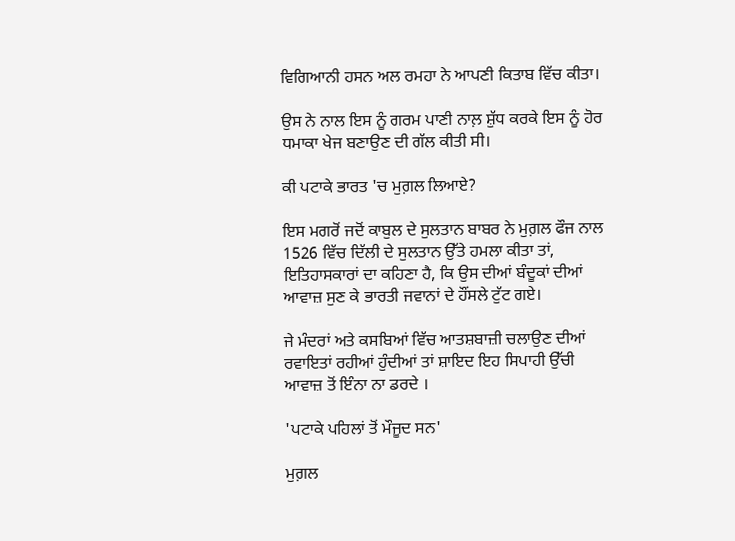ਵਿਗਿਆਨੀ ਹਸਨ ਅਲ ਰਮਹਾ ਨੇ ਆਪਣੀ ਕਿਤਾਬ ਵਿੱਚ ਕੀਤਾ।

ਉਸ ਨੇ ਨਾਲ ਇਸ ਨੂੰ ਗਰਮ ਪਾਣੀ ਨਾਲ਼ ਸ਼ੁੱਧ ਕਰਕੇ ਇਸ ਨੂੰ ਹੋਰ ਧਮਾਕਾ ਖੇਜ ਬਣਾਉਣ ਦੀ ਗੱਲ ਕੀਤੀ ਸੀ।

ਕੀ ਪਟਾਕੇ ਭਾਰਤ 'ਚ ਮੁਗ਼ਲ ਲਿਆਏ?

ਇਸ ਮਗਰੋਂ ਜਦੋਂ ਕਾਬੁਲ ਦੇ ਸੁਲਤਾਨ ਬਾਬਰ ਨੇ ਮੁਗ਼ਲ ਫੌਜ ਨਾਲ 1526 ਵਿੱਚ ਦਿੱਲੀ ਦੇ ਸੁਲਤਾਨ ਉੱਤੇ ਹਮਲਾ ਕੀਤਾ ਤਾਂ, ਇਤਿਹਾਸਕਾਰਾਂ ਦਾ ਕਹਿਣਾ ਹੈ, ਕਿ ਉਸ ਦੀਆਂ ਬੰਦੂਕਾਂ ਦੀਆਂ ਆਵਾਜ਼ ਸੁਣ ਕੇ ਭਾਰਤੀ ਜਵਾਨਾਂ ਦੇ ਹੌਂਸਲੇ ਟੁੱਟ ਗਏ।

ਜੇ ਮੰਦਰਾਂ ਅਤੇ ਕਸਬਿਆਂ ਵਿੱਚ ਆਤਸ਼ਬਾਜ਼ੀ ਚਲਾਉਣ ਦੀਆਂ ਰਵਾਇਤਾਂ ਰਹੀਆਂ ਹੁੰਦੀਆਂ ਤਾਂ ਸ਼ਾਇਦ ਇਹ ਸਿਪਾਹੀ ਉੱਚੀ ਆਵਾਜ਼ ਤੋਂ ਇੰਨਾ ਨਾ ਡਰਦੇ ।

'ਪਟਾਕੇ ਪਹਿਲਾਂ ਤੋਂ ਮੌਜੂਦ ਸਨ'

ਮੁਗ਼ਲ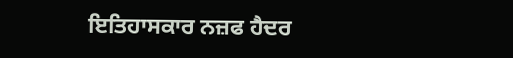ਇਤਿਹਾਸਕਾਰ ਨਜ਼ਫ ਹੈਦਰ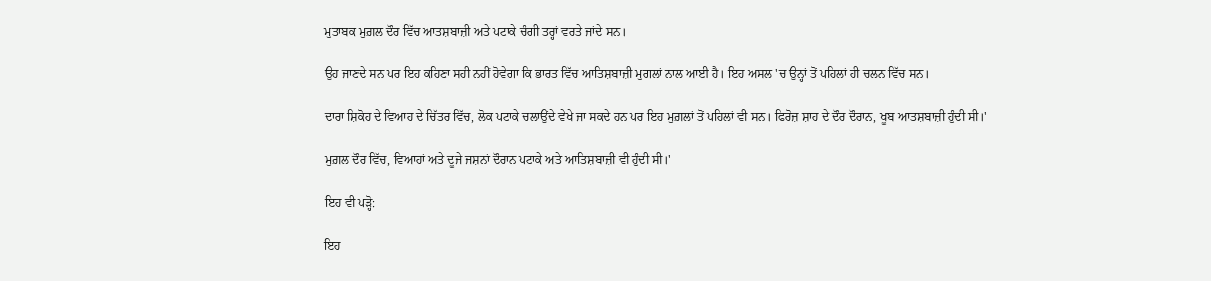ਮੁਤਾਬਕ ਮੁਗ਼ਲ ਦੌਰ ਵਿੱਚ ਆਤਸ਼ਬਾਜ਼ੀ ਅਤੇ ਪਟਾਕੇ ਚੰਗੀ ਤਰ੍ਹਾਂ ਵਰਤੇ ਜਾਂਦੇ ਸਨ।

ਉਹ ਜਾਣਦੇ ਸਨ ਪਰ ਇਹ ਕਹਿਣਾ ਸਹੀ ਨਹੀਂ ਹੋਵੇਗਾ ਕਿ ਭਾਰਤ ਵਿੱਚ ਆਤਿਸ਼ਬਾਜ਼ੀ ਮੁਗਲਾਂ ਨਾਲ ਆਈ ਹੈ। ਇਹ ਅਸਲ 'ਚ ਉਨ੍ਹਾਂ ਤੋਂ ਪਹਿਲਾਂ ਹੀ ਚਲਨ ਵਿੱਚ ਸਨ।

ਦਾਰਾ ਸ਼ਿਕੋਹ ਦੇ ਵਿਆਹ ਦੇ ਚਿੱਤਰ ਵਿੱਚ, ਲੋਕ ਪਟਾਕੇ ਚਲਾਉਂਦੇ ਵੇਖੇ ਜਾ ਸਕਦੇ ਹਨ ਪਰ ਇਹ ਮੁਗ਼ਲਾਂ ਤੋਂ ਪਹਿਲਾਂ ਵੀ ਸਨ। ਫਿਰੋਜ਼ ਸ਼ਾਹ ਦੇ ਦੌਰ ਦੌਰਾਨ, ਖੂਬ ਆਤਸ਼ਬਾਜ਼ੀ ਹੁੰਦੀ ਸੀ।'

ਮੁਗ਼ਲ ਦੌਰ ਵਿੱਚ, ਵਿਆਹਾਂ ਅਤੇ ਦੂਜੇ ਜਸ਼ਨਾਂ ਦੌਰਾਨ ਪਟਾਕੇ ਅਤੇ ਆਤਿਸ਼ਬਾਜ਼ੀ ਵੀ ਹੁੰਦੀ ਸੀ।'

ਇਹ ਵੀ ਪੜ੍ਹੋ:

ਇਹ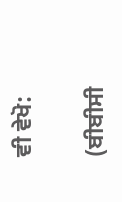ਵੀ ਵੇਖੋ:

(ਬੀਬੀਸੀ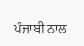ਪੰਜਾਬੀ ਨਾਲ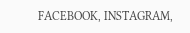FACEBOOK, INSTAGRAM,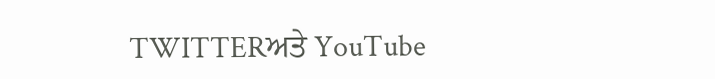TWITTERਅਤੇ YouTube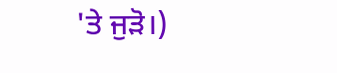'ਤੇ ਜੁੜੋ।)